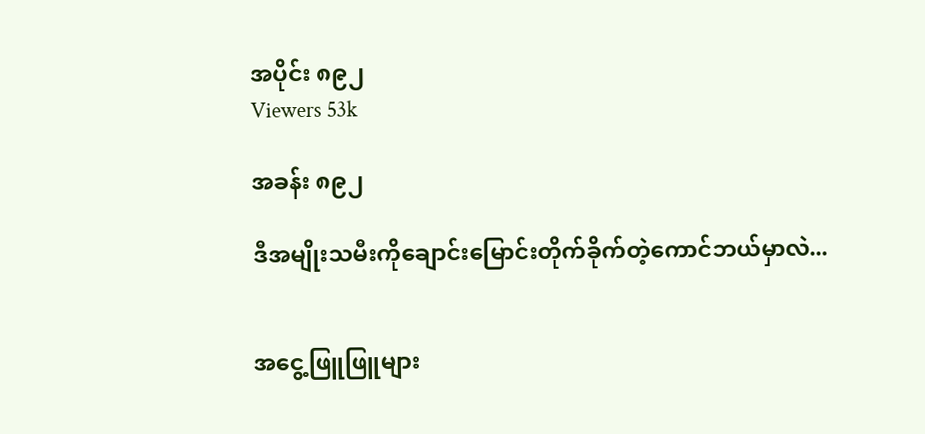အပိုင်း ၈၉၂
Viewers 53k

အခန်း ၈၉၂

ဒီအမျိုးသမီးကိုချောင်းမြောင်းတိုက်ခိုက်တဲ့ကောင်ဘယ်မှာလဲ...


အငွေ့ဖြူဖြူများ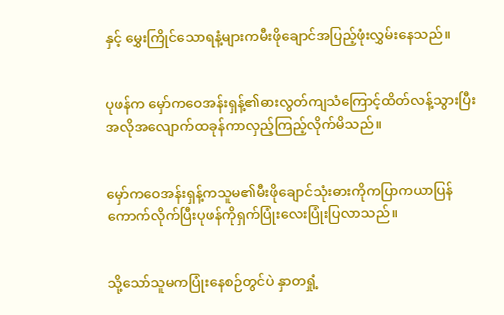နှင့် မွှေးကြိုင်သောရနံ့များကမီးဖိုချောင်အပြည့်ဖုံးလွှမ်းနေသည်။


ပုဖန်က မှော်ကဝေအန်းရှန့်၏ဓားလွတ်ကျသံကြောင့်ထိတ်လန့်သွားပြီးအလိုအလျောက်ထခုန်ကာလှည့်ကြည့်လိုက်မိသည်။


မှော်ကဝေအန်းရှန့်ကသူမ၏မီးဖိုချောင်သုံးဓားကိုကပြာကယာပြန်ကောက်လိုက်ပြီးပုဖန်ကိုရှက်ပြုံးလေးပြုံးပြလာသည်။


သို့သော်သူမကပြုံးနေစဉ်တွင်ပဲ နှာတရှုံ့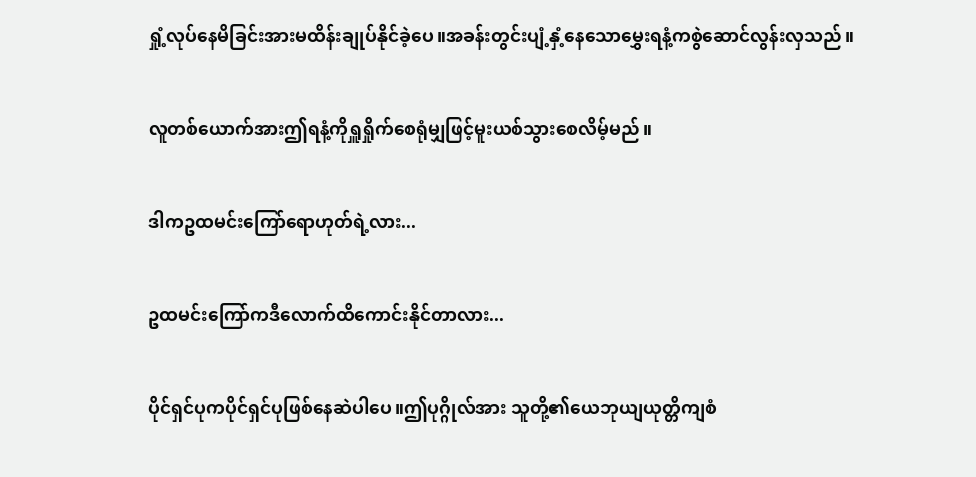ရှုံ့လုပ်နေမိခြင်းအားမထိန်းချုပ်နိုင်ခဲ့ပေ။အခန်းတွင်းပျံ့နှံ့နေသောမွှေးရနံ့ကစွဲဆောင်လွန်းလှသည်။


လူတစ်ယောက်အားဤရနံ့ကိုရှူရှိုက်စေရုံမျှဖြင့်မူးယစ်သွားစေလိမ့်မည်။


ဒါကဥထမင်းကြော်ရောဟုတ်ရဲ့လား...


ဥထမင်းကြော်ကဒီလောက်ထိကောင်းနိုင်တာလား...


ပိုင်ရှင်ပုကပိုင်ရှင်ပုဖြစ်နေဆဲပါပေ။ဤပုဂ္ဂိုလ်အား သူတို့၏ယေဘုယျယုတ္တိကျစံ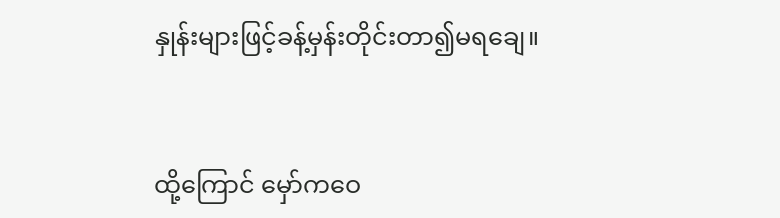နှုန်းများဖြင့်ခန့်မှန်းတိုင်းတာ၍မရချေ။


ထို့ကြောင် မှော်ကဝေ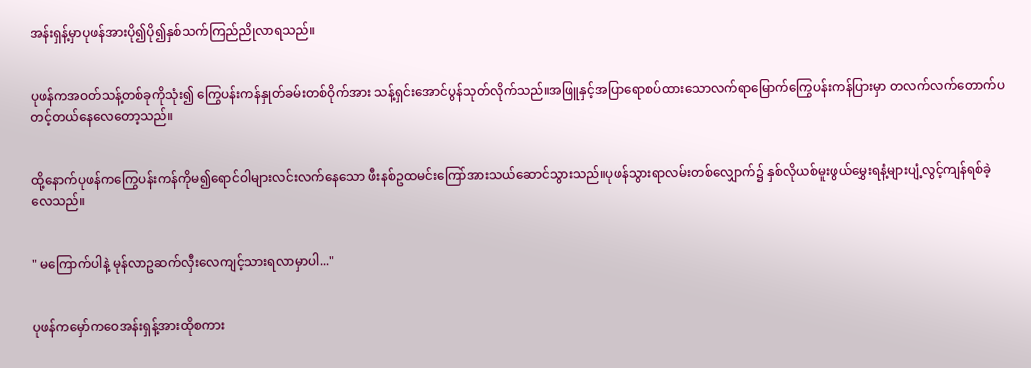အန်းရှန့်မှာပုဖန်အားပို၍ပို၍နှစ်သက်ကြည်ညိုလာရသည်။


ပုဖန်ကအဝတ်သန့်တစ်ခုကိုသုံး၍ ကြွေပန်းကန်နှုတ်ခမ်းတစ်ဝိုက်အား သန့်ရှင်းအောင်ပွန်သုတ်လိုက်သည်။အဖြူနှင့်အပြာရောစပ်ထားသောလက်ရာမြောက်ကြွေပန်းကန်ပြားမှာ တလက်လက်တောက်ပတင့်တယ်နေလေတော့သည်။


ထို့နောက်ပုဖန်ကကြွေပန်းကန်ကိုမ၍ရောင်ဝါများလင်းလက်နေသော ဖီးနစ်ဥထမင်းကြော်အားသယ်ဆောင်သွားသည်။ပုဖန်သွားရာလမ်းတစ်လျှောက်၌ နှစ်လိုယစ်မူးဖွယ်မွှေးရနံ့များပျံ့လွင့်ကျန်ရစ်ခဲ့လေသည်။


" မကြောက်ပါနဲ့ မုန်လာဥဆက်လှီးလေကျင့်သားရလာမှာပါ..."


ပုဖန်ကမှော်ကဝေအန်းရှန့်အားထိုစကား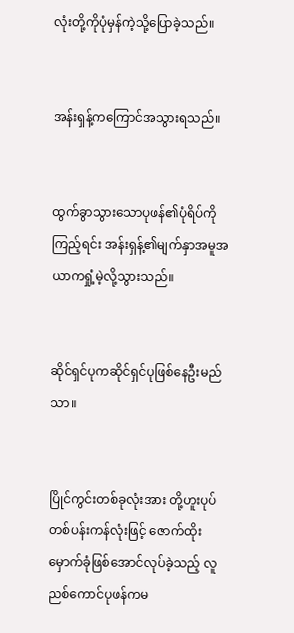လုံးတို့ကိုပုံမှန်ကဲ့သို့ပြောခဲ့သည်။


အန်းရှန့်ကကြောင်အသွားရသည်။


ထွက်ခွာသွားသောပုဖန်၏ပုံရိပ်ကိုကြည့်ရင်း အန်းရှန့်၏မျက်နှာအမူအယာကရှုံ့မဲ့လို့သွားသည်။


ဆိုင်ရှင်ပုကဆိုင်ရှင်ပုဖြစ်နေဦးမည်သာ။


ပြိုင်ကွင်းတစ်ခုလုံးအား တို့ဟူးပုပ်တစ်ပန်းကန်လုံးဖြင့် ဇောက်ထိုးမှောက်ခုံဖြစ်အောင်လုပ်ခဲ့သည့် လူညစ်ကောင်ပုဖန်ကမ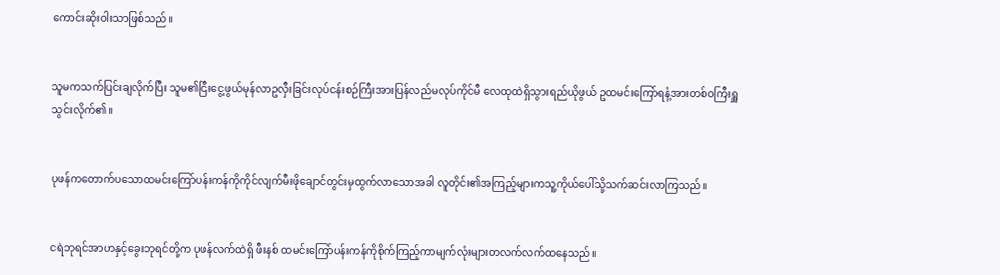ကောင်းဆိုးဝါးသာဖြစ်သည်။


သူမကသက်ပြင်းချလိုက်ပြီး သူမ၏ငြီးငွေ့ဖွယ်မုန်လာဥလှီးခြင်းလုပ်ငန်းစဉ်ကြီးအားပြန်လည်မလုပ်ကိုင်မီ လေထုထဲရှိသွားရည်ယိုဖွယ် ဥထမင်းကြော်ရနံ့အားတစ်ဝကြီးရှူသွင်းလိုက်၏။


ပုဖန်ကတောက်ပသောထမင်းကြော်ပန်းကန်ကိုကိုင်လျက်မီးဖိုချောင်တွင်းမှထွက်လာသောအခါ လူတိုင်း၏အကြည့်များကသူ့ကိုယ်ပေါ်သို့သက်ဆင်းလာကြသည်။


ငရဲဘုရင်အာဟနှင့်ခွေးဘုရင်တို့က ပုဖန်လက်ထဲရှိ ဖီးနစ် ထမင်းကြော်ပန်းကန်ကိုစိုက်ကြည့်ကာမျက်လုံးများတလက်လက်ထနေသည်။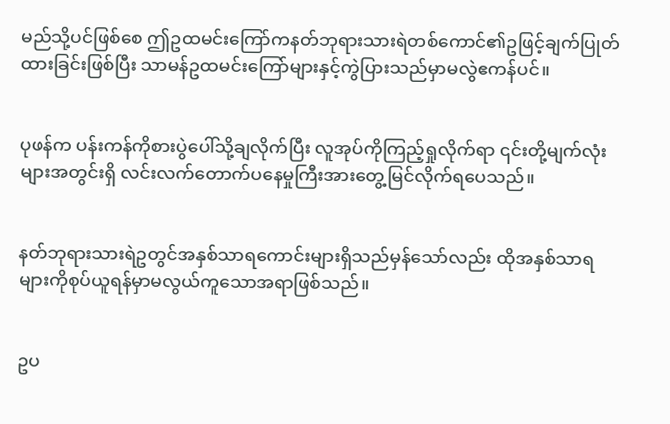မည်သို့ပင်ဖြစ်စေ ဤဥထမင်းကြော်ကနတ်ဘုရားသားရဲတစ်ကောင်၏ဥဖြင့်ချက်ပြုတ်ထားခြင်းဖြစ်ပြီး သာမန်ဥထမင်းကြော်များနှင့်ကွဲပြားသည်မှာမလွဲဧကန်ပင်။


ပုဖန်က ပန်းကန်ကိုစားပွဲပေါ်သို့ချလိုက်ပြီး လူအုပ်ကိုကြည့်ရှုလိုက်ရာ ၎င်းတို့မျက်လုံးများအတွင်းရှိ လင်းလက်တောက်ပနေမှုကြီးအားတွေ့မြင်လိုက်ရပေသည်။


နတ်ဘုရားသားရဲဥတွင်အနှစ်သာရကောင်းများရှိသည်မှန်သော်လည်း ထိုအနှစ်သာရများကိုစုပ်ယူရန်မှာမလွယ်ကူသောအရာဖြစ်သည်။


ဥပ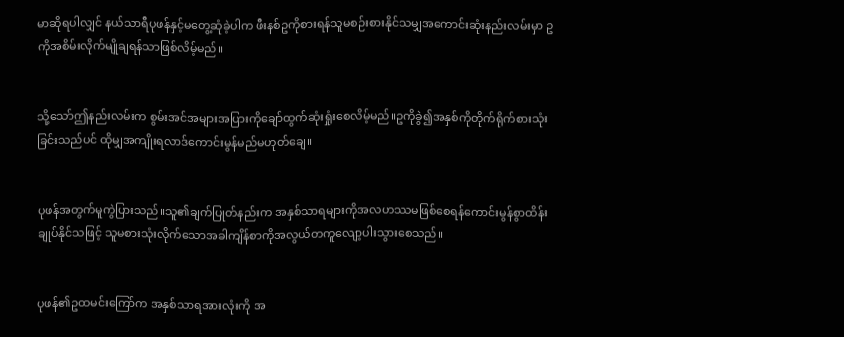မာဆိုရပါလျှင် နယ်သာရီပုဖန်နှင့်မတွေ့ဆုံခဲ့ပါက ဖီးနစ်ဥကိုစားရန်သူမစဉ်းစားနိုင်သမျှအကောင်းဆုံးနည်းလမ်းမှာ ဥကိုအစိမ်းလိုက်မျိုချရန်သာဖြစ်လိမ့်မည်။


သို့သော်ဤနည်းလမ်းက စွမ်းအင်အများအပြားကိုချော်ထွက်ဆုံးရှုံးစေလိမ့်မည်။ဥကိုခွဲ၍အနှစ်ကိုတိုက်ရိုက်စားသုံးခြင်းသည်ပင် ထိုမျှအကျိုးရလာဒ်ကောင်းမွန်မည်မဟုတ်ချေ။


ပုဖန်အတွက်မူကွဲပြားသည်။သူ၏ချက်ပြုတ်နည်းက အနှစ်သာရများကိုအလဟဿမဖြစ်စေရန်ကောင်းမွန်စွာထိန်းချုပ်နိုင်သဖြင့် သူမစားသုံးလိုက်သောအခါကျိန်စာကိုအလွယ်တကူလျော့ပါးသွားစေသည်။


ပုဖန်၏ဥထမင်းကြော်က အနှစ်သာရအားလုံးကို အ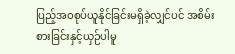ပြည့်အဝစုပ်ယူနိုင်ခြင်းမရှိခဲ့လျှင်ပင် အစိမ်းစားခြင်းနှင့်ယှဉ်ပါမူ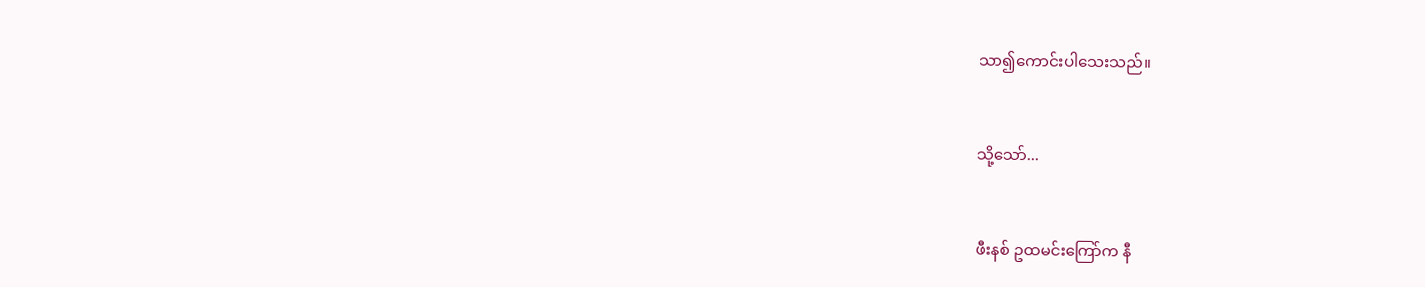သာ၍ကောင်းပါသေးသည်။


သို့သော်...


ဖီးနစ် ဥထမင်းကြော်က နီ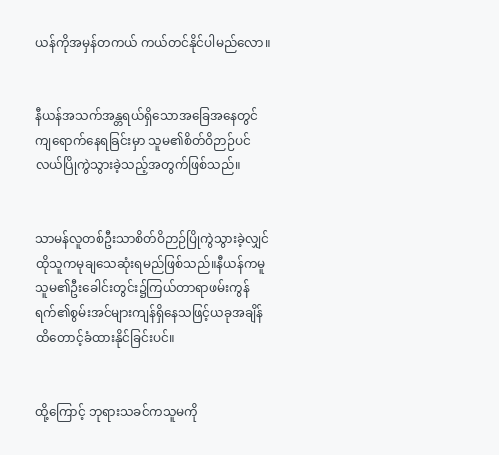ယန်ကိုအမှန်တကယ် ကယ်တင်နိုင်ပါမည်လော။


နီယန်အသက်အန္တရယ်ရှိသောအခြေအနေတွင်ကျရောက်နေရခြင်းမှာ သူမ၏စိတ်ဝိဉာဉ်ပင်လယ်ပြိုကွဲသွားခဲ့သည့်အတွက်ဖြစ်သည်။


သာမန်လူတစ်ဦးသာစိတ်ဝိဉာဉ်ပြိုကွဲသွားခဲ့လျှင် ထိုသူကမုချသေဆုံးရမည်ဖြစ်သည်။နီယန်ကမူ သူမ၏ဦးခေါင်းတွင်း၌ကြယ်တာရာဖမ်းကွန်ရက်၏စွမ်းအင်များကျန်ရှိနေသဖြင့်ယခုအချိန်ထိတောင့်ခံထားနိုင်ခြင်းပင်။


ထို့ကြောင့် ဘုရားသခင်ကသူမကို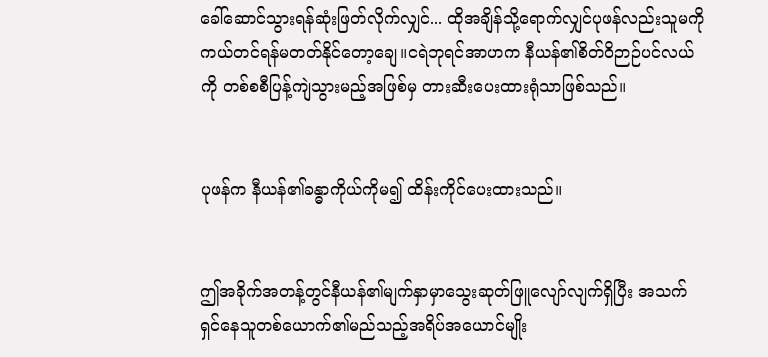ခေါ်ဆောင်သွားရန်ဆုံးဖြတ်လိုက်လျှင်... ထိုအချိန်သို့ရောက်လျှင်ပုဖန်လည်းသူမကိုကယ်တင်ရန်မတတ်နိုင်တော့ချေ။ငရဲဘုရင်အာဟက နီယန်၏စိတ်ဝိဉာဉ်ပင်လယ်ကို တစ်စစီပြန့်ကျဲသွားမည့်အဖြစ်မှ တားဆီးပေးထားရုံသာဖြစ်သည်။


ပုဖန်က နီယန်၏ခန္ဓာကိုယ်ကိုမ၍ ထိန်းကိုင်ပေးထားသည်။


ဤအခိုက်အတန့်တွင်နီယန်၏မျက်နှာမှာသွေးဆုတ်ဖြူလျော်လျက်ရှိပြီး အသက်ရှင်နေသူတစ်ယောက်၏မည်သည့်အရိပ်အယောင်မျိုး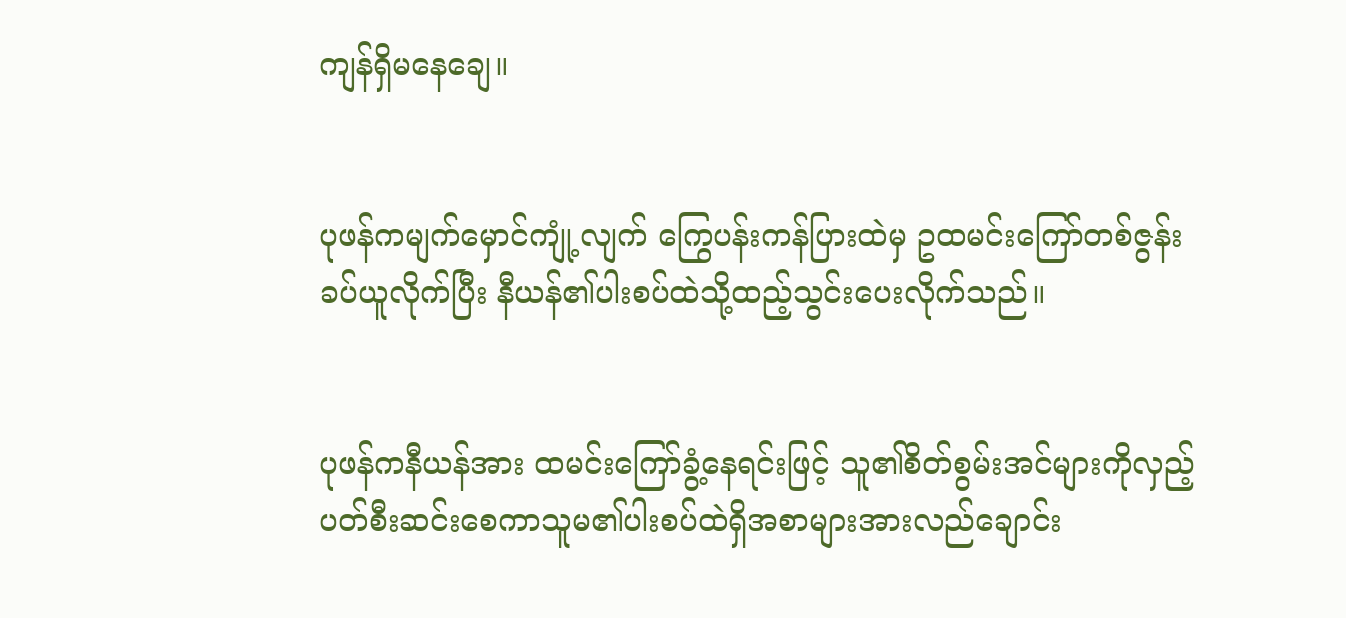ကျန်ရှိမနေချေ။


ပုဖန်ကမျက်မှောင်ကျုံ့လျက် ကြွေပန်းကန်ပြားထဲမှ ဥထမင်းကြော်တစ်ဇွန်းခပ်ယူလိုက်ပြီး နီယန်၏ပါးစပ်ထဲသို့ထည့်သွင်းပေးလိုက်သည်။


ပုဖန်ကနီယန်အား ထမင်းကြော်ခွံ့နေရင်းဖြင့် သူ၏စိတ်စွမ်းအင်များကိုလှည့်ပတ်စီးဆင်းစေကာသူမ၏ပါးစပ်ထဲရှိအစာများအားလည်ချောင်း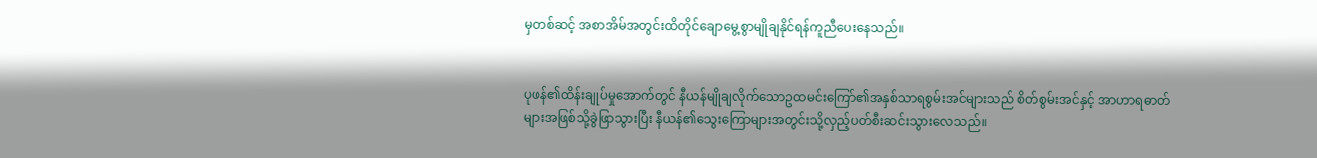မှတစ်ဆင့် အစာအိမ်အတွင်းထိတိုင်ချောမွေ့စွာမျိုချနိုင်ရန်ကူညီပေးနေသည်။


ပုဖန်၏ထိန်းချုပ်မှုအောက်တွင် နီယန်မျိုချလိုက်သောဥထမင်းကြော်၏အနှစ်သာရစွမ်းအင်များသည် စိတ်စွမ်းအင်နှင့် အာဟာရဓာတ်များအဖြစ်သို့ခွဲဖြာသွားပြီး နီယန်၏သွေးကြောများအတွင်းသို့လှည့်ပတ်စီးဆင်းသွားလေသည်။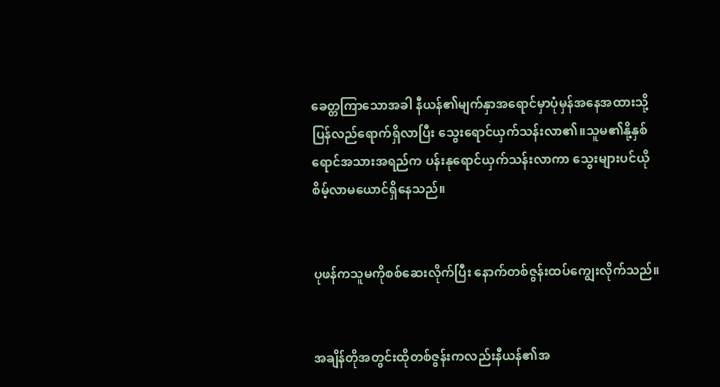ခေတ္တကြာသောအခါ နီယန်၏မျက်နှာအရောင်မှာပုံမှန်အနေအထားသို့ပြန်လည်ရောက်ရှိလာပြီး သွေးရောင်ယှက်သန်းလာ၏။သူမ၏နို့နှစ်ရောင်အသားအရည်က ပန်းနုရောင်ယှက်သန်းလာကာ သွေးများပင်ယိုစိမ့်လာမယောင်ရှိနေသည်။


ပုဖန်ကသူမကိုစစ်ဆေးလိုက်ပြီး နောက်တစ်ဇွန်းထပ်ကျွေးလိုက်သည်။


အချိန်တိုအတွင်းထိုတစ်ဇွန်းကလည်းနီယန်၏အ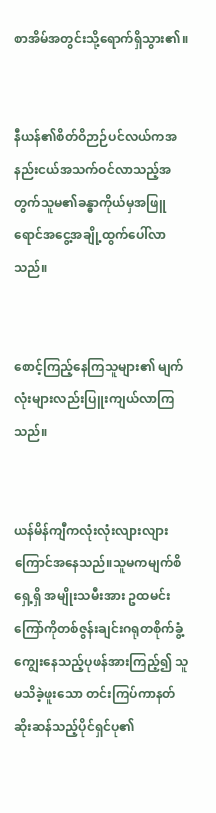စာအိမ်အတွင်းသို့ရောက်ရှိသွား၏။


နီယန်၏စိတ်ဝိဉာဉ်ပင်လယ်ကအနည်းငယ်အသက်ဝင်လာသည့်အတွက်သူမ၏ခန္ဓာကိုယ်မှအဖြူရောင်အငွေ့အချို့ထွက်ပေါ်လာသည်။


စောင့်ကြည့်နေကြသူများ၏ မျက်လုံးများလည်းပြူးကျယ်လာကြသည်။


ယန်မိန်ကျီကလုံးလုံးလျားလျားကြောင်အနေသည်။သူမကမျက်စိရှေ့ရှိ အမျိုးသမီးအား ဥထမင်းကြော်ကိုတစ်ဇွန်းချင်းဂရုတစိုက်ခွံ့ကျွေးနေသည့်ပုဖန်အားကြည့်၍ သူမသိခဲ့ဖူးသော တင်းကြပ်ကာနတ်ဆိုးဆန်သည့်ပိုင်ရှင်ပု၏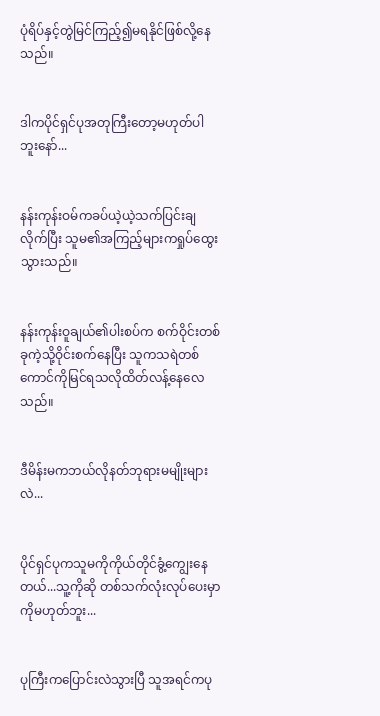ပုံရိပ်နှင့်တွဲမြင်ကြည့်၍မရနိုင်ဖြစ်လို့နေသည်။


ဒါကပိုင်ရှင်ပုအတုကြီးတော့မဟုတ်ပါဘူးနော်...


နန်းကုန်းဝမ်ကခပ်ယဲ့ယဲ့သက်ပြင်းချလိုက်ပြီး သူမ၏အကြည့်များကရှုပ်ထွေးသွားသည်။


နန်းကုန်းဝူချယ်၏ပါးစပ်က စက်ဝိုင်းတစ်ခုကဲ့သို့ဝိုင်းစက်နေပြီး သူကသရဲတစ်ကောင်ကိုမြင်ရသလိုထိတ်လန့်နေလေသည်။


ဒီမိန်းမကဘယ်လိုနတ်ဘုရားမမျိုးများလဲ...


ပိုင်ရှင်ပုကသူမကိုကိုယ်တိုင်ခွံ့ကျွေးနေတယ်...သူ့ကိုဆို တစ်သက်လုံးလုပ်ပေးမှာကိုမဟုတ်ဘူး...


ပုကြီးကပြောင်းလဲသွားပြီ သူအရင်ကပု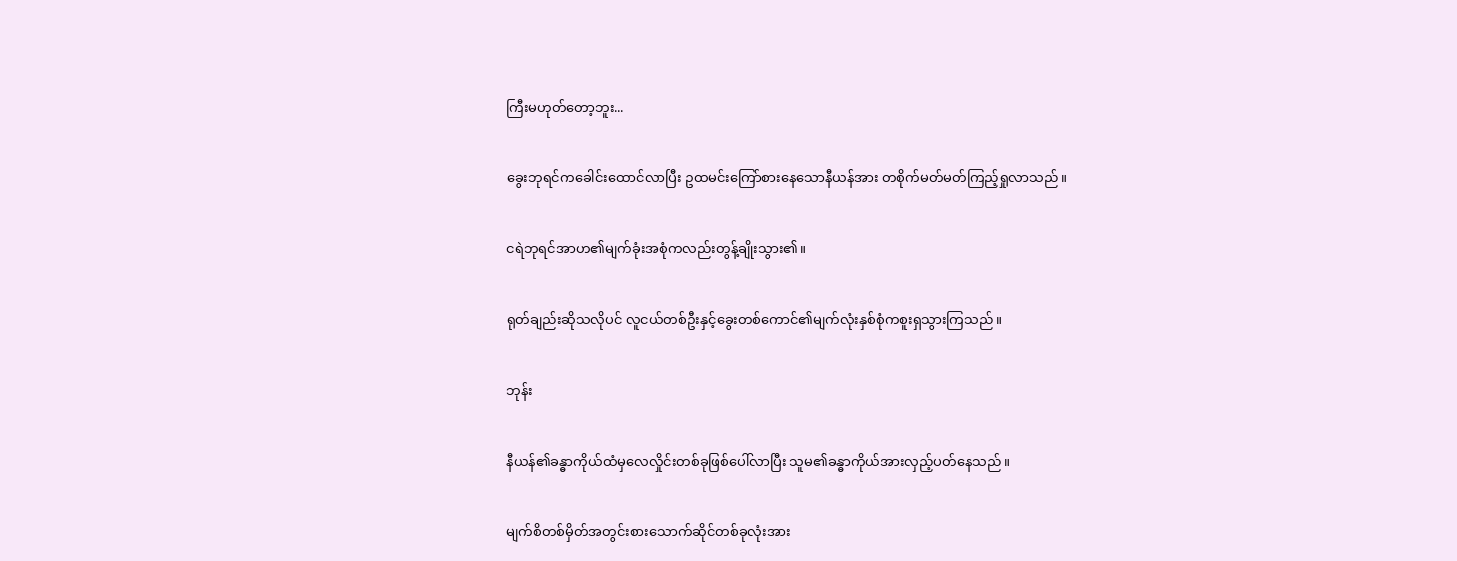ကြီးမဟုတ်တော့ဘူး...


ခွေးဘုရင်ကခေါင်းထောင်လာပြီး ဥထမင်းကြော်စားနေသောနီယန်အား တစိုက်မတ်မတ်ကြည့်ရှုလာသည်။


ငရဲဘုရင်အာဟ၏မျက်ခုံးအစုံကလည်းတွန့်ချိုးသွား၏။


ရုတ်ချည်းဆိုသလိုပင် လူငယ်တစ်ဦးနှင့်ခွေးတစ်ကောင်၏မျက်လုံးနှစ်စုံကစူးရှသွားကြသည်။


ဘုန်း


နီယန်၏ခန္ဓာကိုယ်ထံမှလေလှိုင်းတစ်ခုဖြစ်ပေါ်လာပြီး သူမ၏ခန္ဓာကိုယ်အားလှည့်ပတ်နေသည်။


မျက်စိတစ်မှိတ်အတွင်းစားသောက်ဆိုင်တစ်ခုလုံးအား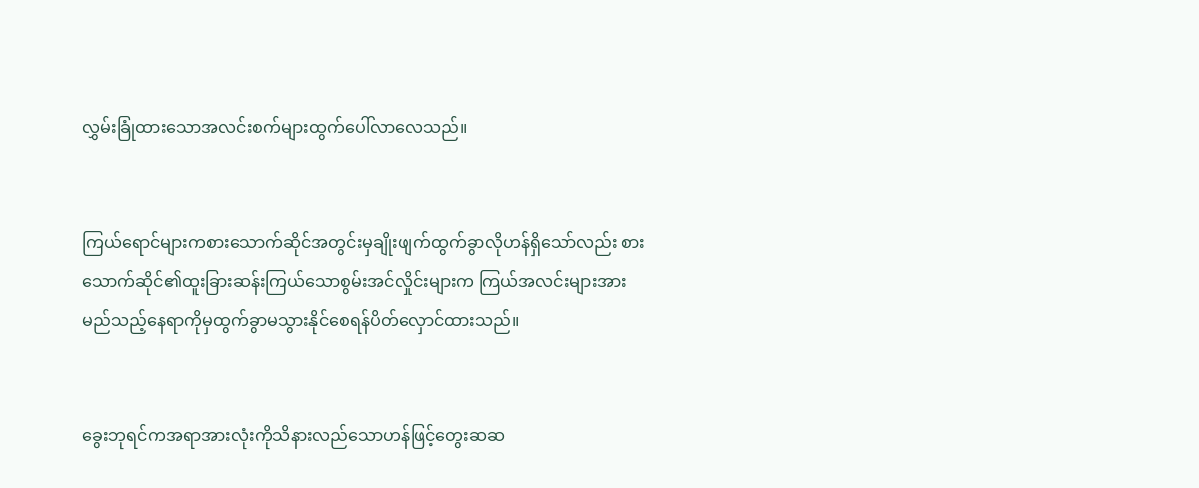လွှမ်းခြုံထားသောအလင်းစက်များထွက်ပေါ်လာလေသည်။


ကြယ်ရောင်များကစားသောက်ဆိုင်အတွင်းမှချိုးဖျက်ထွက်ခွာလိုဟန်ရှိသော်လည်း စားသောက်ဆိုင်၏ထူးခြားဆန်းကြယ်သောစွမ်းအင်လှိုင်းများက ကြယ်အလင်းများအားမည်သည့်နေရာကိုမှထွက်ခွာမသွားနိုင်စေရန်ပိတ်လှောင်ထားသည်။


ခွေးဘုရင်ကအရာအားလုံးကိုသိနားလည်သောဟန်ဖြင့်တွေးဆဆ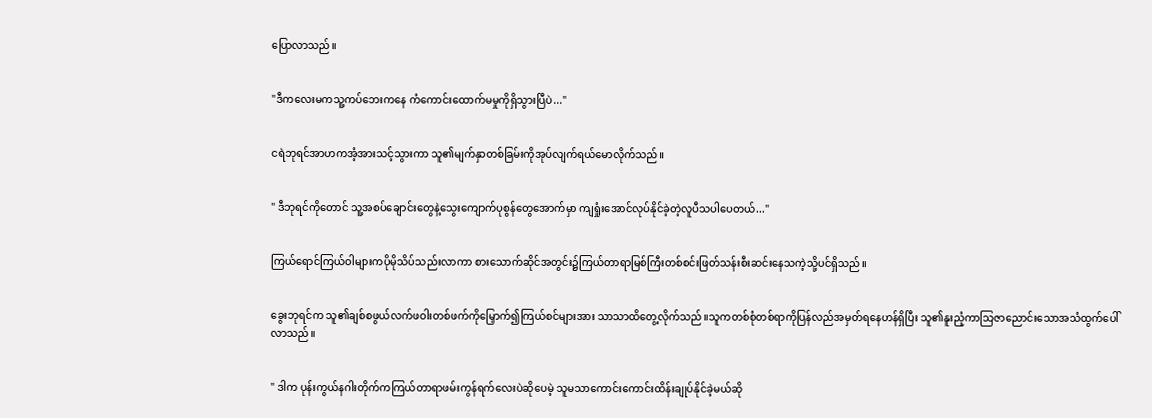ပြောလာသည်။


"ဒီကလေးမကသူ့ကပ်ဘေးကနေ ကံကောင်းထောက်မမှုကိုရှိသွားပြီပဲ..."


ငရဲဘုရင်အာဟကအံ့အားသင့်သွားကာ သူ၏မျက်နှာတစ်ခြမ်းကိုအုပ်လျက်ရယ်မောလိုက်သည်။


" ဒီဘုရင်ကိုတောင် သူ့အစပ်ချောင်းတွေနဲ့သွေးကျောက်ပုစွန်တွေအောက်မှာ ကျရှုံးအောင်လုပ်နိုင်ခဲ့တဲ့လူပီသပါပေတယ်..."


ကြယ်ရောင်ကြယ်ဝါများကပိုမိုသိပ်သည်းလာကာ စားသောက်ဆိုင်အတွင်း၌ကြယ်တာရာမြစ်ကြီးတစ်စင်းဖြတ်သန်းစီးဆင်းနေသကဲ့သို့ပင်ရှိသည်။


ခွေးဘုရင်က သူ၏ချစ်စဖွယ်လက်ဖဝါးတစ်ဖက်ကိုမြှောက်၍ကြယ်စင်များအား သာသာထိတွေ့လိုက်သည်။သူကတစ်စုံတစ်ရာကိုပြန်လည်အမှတ်ရနေဟန်ရှိပြီး သူ၏နူးညံ့ကာသြဇာညောင်းသောအသံထွက်ပေါ်လာသည်။


" ဒါက ပုန်းကွယ်နဂါးတိုက်ကကြယ်တာရာဖမ်းကွန်ရက်လေးပဲဆိုပေမဲ့ သူမသာကောင်းကောင်းထိန်းချုပ်နိုင်ခဲ့မယ်ဆို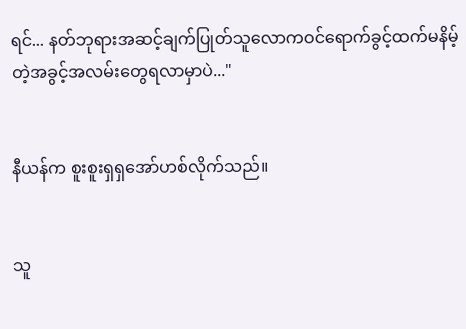ရင်... နတ်ဘုရားအဆင့်ချက်ပြုတ်သူလောကဝင်ရောက်ခွင့်ထက်မနိမ့်တဲ့အခွင့်အလမ်းတွေရလာမှာပဲ..."


နီယန်က စူးစူးရှရှအော်ဟစ်လိုက်သည်။


သူ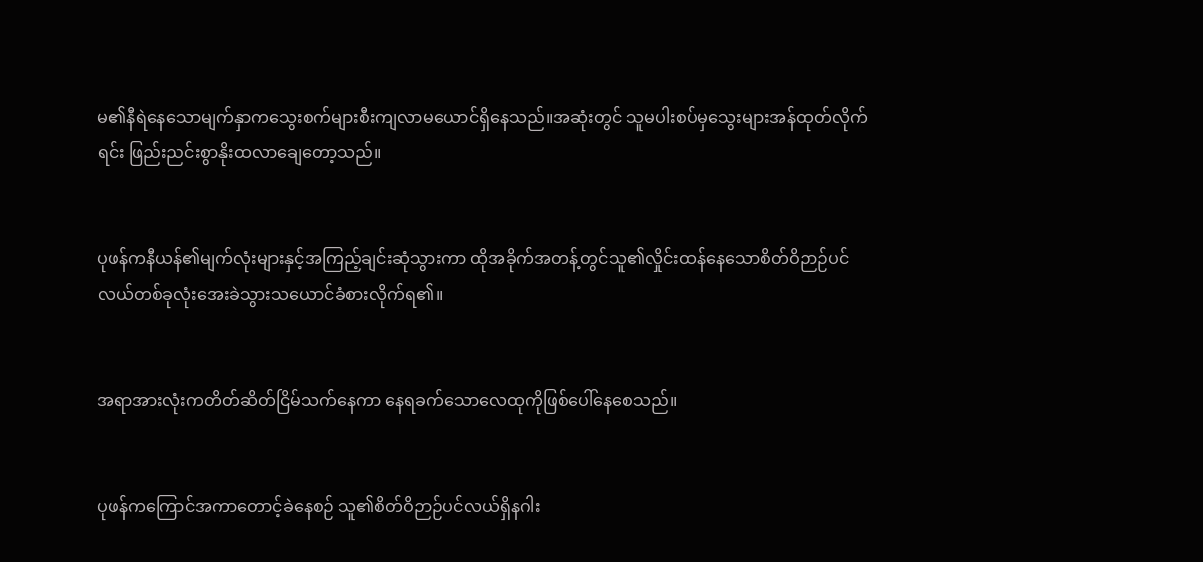မ၏နီရဲနေသောမျက်နှာကသွေးစက်များစီးကျလာမယောင်ရှိနေသည်။အဆုံးတွင် သူမပါးစပ်မှသွေးများအန်ထုတ်လိုက်ရင်း ဖြည်းညင်းစွာနိုးထလာချေတော့သည်။


ပုဖန်ကနီယန်၏မျက်လုံးများနှင့်အကြည့်ချင်းဆုံသွားကာ ထိုအခိုက်အတန့်တွင်သူ၏လှိုင်းထန်နေသောစိတ်ဝိဉာဉ်ပင်လယ်တစ်ခုလုံးအေးခဲသွားသယောင်ခံစားလိုက်ရ၏။


အရာအားလုံးကတိတ်ဆိတ်ငြိမ်သက်နေကာ နေရခက်သောလေထုကိုဖြစ်ပေါ်နေစေသည်။


ပုဖန်ကကြောင်အကာတောင့်ခဲနေစဉ် သူ၏စိတ်ဝိဉာဉ်ပင်လယ်ရှိနဂါး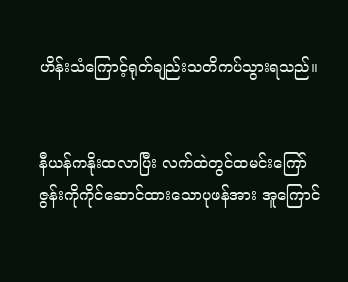ဟိန်းသံကြောင့်ရုတ်ချည်းသတိကပ်သွားရသည်။


နီယန်ကနိုးထလာပြီး လက်ထဲတွင်ထမင်းကြော်ဇွန်းကိုကိုင်ဆောင်ထားသောပုဖန်အား အူကြောင်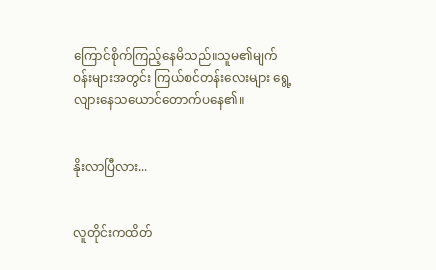ကြောင်စိုက်ကြည့်နေမိသည်။သူမ၏မျက်ဝန်းများအတွင်း ကြယ်စင်တန်းလေးများ ရွေ့လျားနေသယောင်တောက်ပနေ၏။


နိုးလာပြီလား...


လူတိုင်းကထိတ်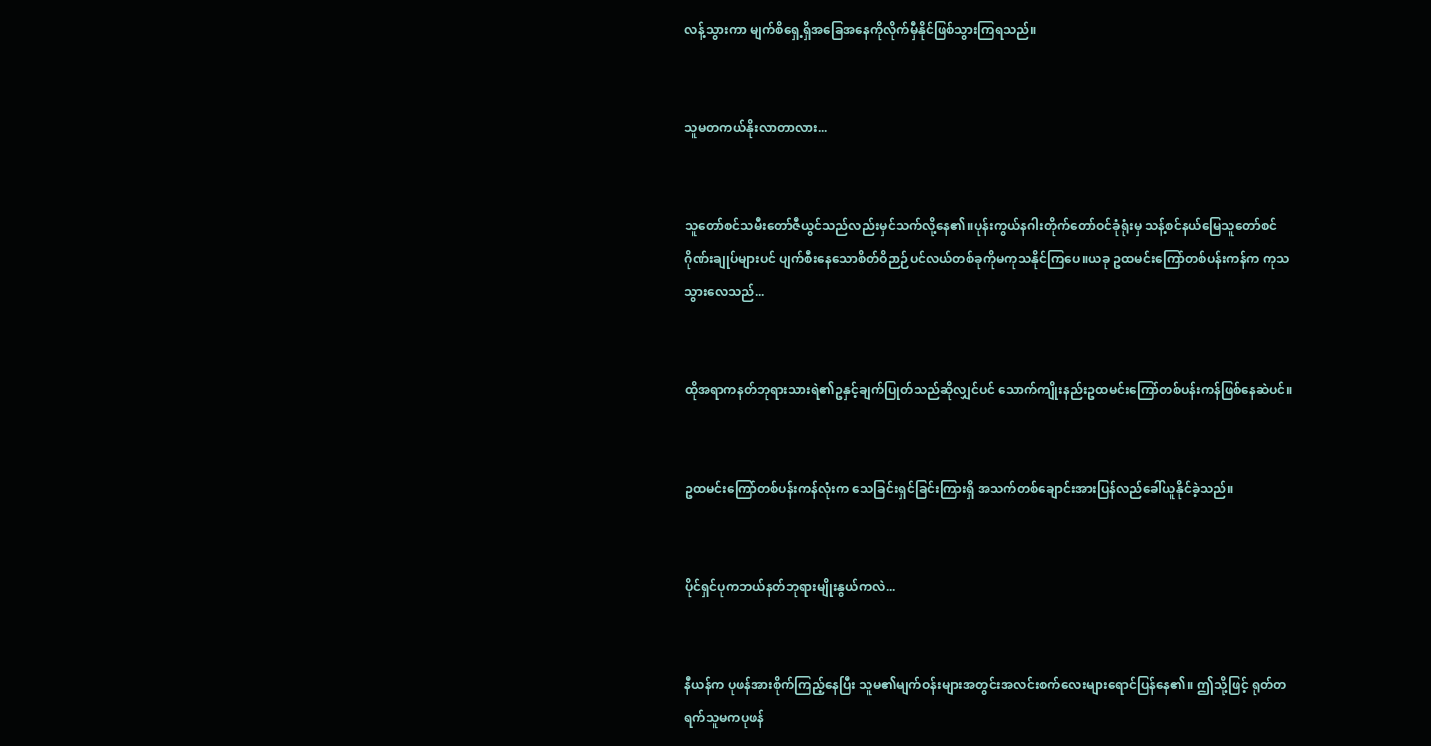လန့်သွားကာ မျက်စိရှေ့ရှိအခြေအနေကိုလိုက်မှီနိုင်ဖြစ်သွားကြရသည်။


သူမတကယ်နိုးလာတာလား...


သူတော်စင်သမီးတော်ဇီယွင်သည်လည်းမှင်သက်လို့နေ၏။ပုန်းကွယ်နဂါးတိုက်တော်ဝင်ခုံရုံးမှ သန့်စင်နယ်မြေသူတော်စင်ဂိုဏ်းချုပ်များပင် ပျက်စီးနေသောစိတ်ဝိဉာဉ်ပင်လယ်တစ်ခုကိုမကုသနိုင်ကြပေ။ယခု ဥထမင်းကြော်တစ်ပန်းကန်က ကုသသွားလေသည်...


ထိုအရာကနတ်ဘုရားသားရဲ၏ဥနှင့်ချက်ပြုတ်သည်ဆိုလျှင်ပင် သောက်ကျိုးနည်းဥထမင်းကြော်တစ်ပန်းကန်ဖြစ်နေဆဲပင်။


ဥထမင်းကြော်တစ်ပန်းကန်လုံးက သေခြင်းရှင်ခြင်းကြားရှိ အသက်တစ်ချောင်းအားပြန်လည်ခေါ်ယူနိုင်ခဲ့သည်။


ပိုင်ရှင်ပုကဘယ်နတ်ဘုရားမျိုးနွယ်ကလဲ...


နီယန်က ပုဖန်အားစိုက်ကြည့်နေပြီး သူမ၏မျက်ဝန်းများအတွင်းအလင်းစက်လေးများရောင်ပြန်နေ၏။ ဤသို့ဖြင့် ရုတ်တရက်သူမကပုဖန်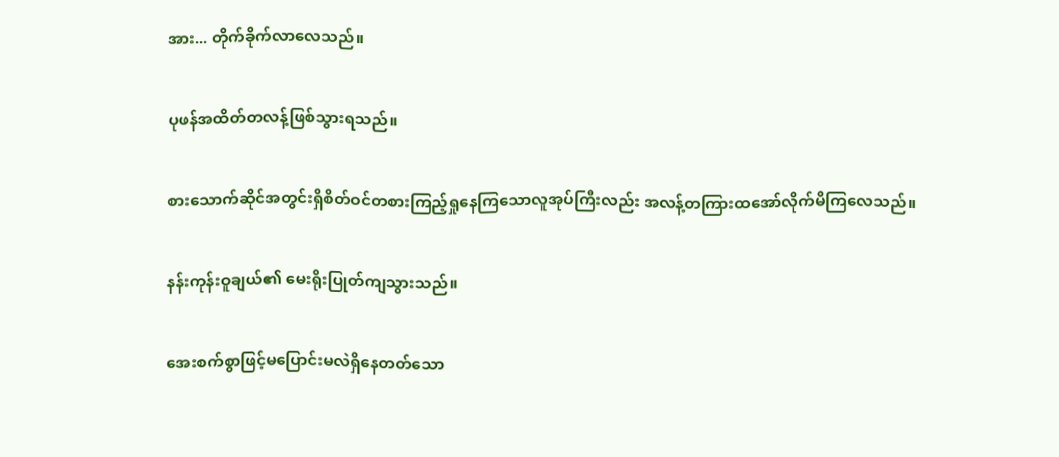အား... တိုက်ခိုက်လာလေသည်။


ပုဖန်အထိတ်တလန့်ဖြစ်သွားရသည်။


စားသောက်ဆိုင်အတွင်းရှိစိတ်ဝင်တစားကြည့်ရှုနေကြသောလူအုပ်ကြီးလည်း အလန့်တကြားထအော်လိုက်မိကြလေသည်။


နန်းကုန်းဝူချယ်၏ မေးရိုးပြုတ်ကျသွားသည်။


အေးစက်စွာဖြင့်မပြောင်းမလဲရှိနေတတ်သော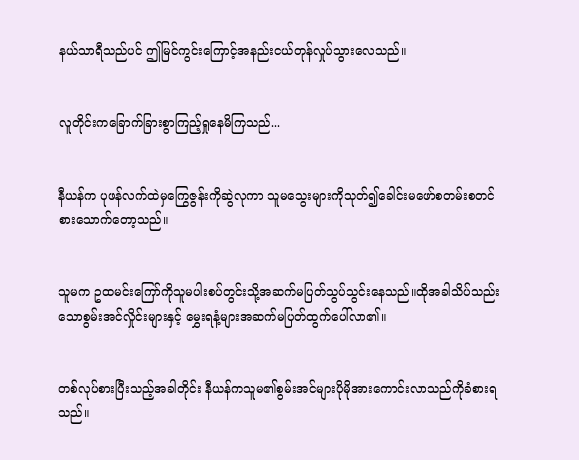နယ်သာရီသည်ပင် ဤမြင်ကွင်းကြောင့်အနည်းငယ်တုန်လှုပ်သွားလေသည်။


လူတိုင်းကခြောက်ခြားစွာကြည့်ရှုနေမိကြသည်...


နီယန်က ပုဖန်လက်ထဲမှကြွေဇွန်းကိုဆွဲလုကာ သူမသွေးများကိုသုတ်၍ခေါင်းမဖော်စတမ်းစတင်စားသောက်တော့သည်။


သူမက ဥထမင်းကြော်ကိုသူမပါးစပ်တွင်းသို့အဆက်မပြတ်သွပ်သွင်းနေသည်။ထိုအခါသိပ်သည်းသောစွမ်းအင်လှိုင်းများနှင့် မွှေးရနံ့များအဆက်မပြတ်ထွက်ပေါ်လာ၏။


တစ်လုပ်စားပြီးသည့်အခါတိုင်း နီယန်ကသူမ၏စွမ်းအင်များပိုမိုအားကောင်းလာသည်ကိုခံစားရသည်။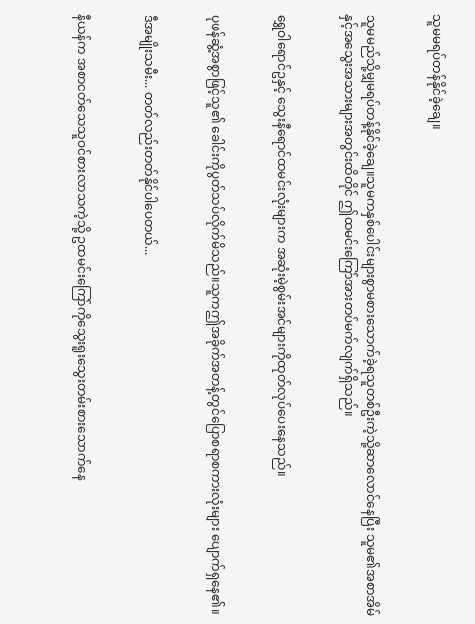သူမမရပ်တန်နိုင်ခဲ့ချေ။


သူမမည်သို့မျှမရပ်တန့်နိုင်ခဲ့ချေ။သူမကနှစ်ပေါင်းများစွာမစားသောက်ခဲ့ရသူတစ်ဦးကဲ့သို့ဆာလောင်နေပြီး သူမ၏အစာအိမ်နှင့်အသွေးအသားများအတွင်းထိတိုင် ဤထမင်းကြော်အားတပ်မက်လျက်ရှိသည်။


ရွှေဝါရောင်ဥနှင့် သွေးနီရောင်ထမင်းလုံးများက အဆုံးမဲ့စွမ်းအင်များကိုထုတ်လုပ်ပေးနေသည်။


ပုဖန်ဆွံ့အစွာဖြင့်သူ၏ ခေါင်းကိုပွတ်သပ်လိုက်မိသည်။သူကဤအခိုက်အတန့်တွင်ပြောစရာစကားလုံးများ ပျောက်ရှနေ၏။


ဒီအမျိုးသမီး... တတ်လည်းတတ်နိုင်ပါပေတယ်...


နီယန်က အစာငတ်သေသူဝင်စားလာသကဲ့သို့ ဥထမင်းကြော်ကိုသွေးရူးသွေးတမ်းစားသောက်နေ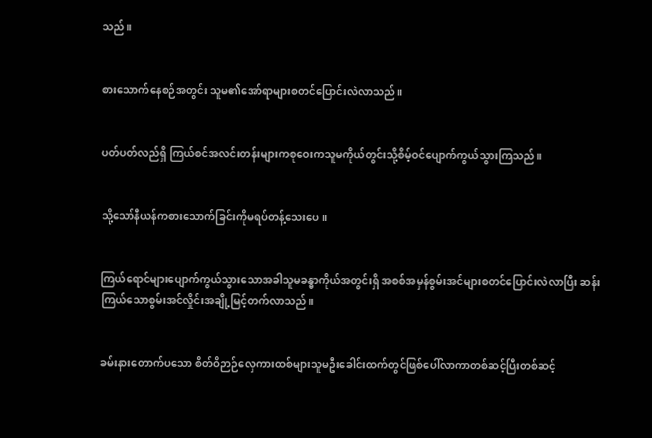သည်။


စားသောက်နေစဉ်အတွင်း သူမ၏အော်ရာများစတင်ပြောင်းလဲလာသည်။


ပတ်ပတ်လည်ရှိ ကြယ်စင်အလင်းတန်းများကစုဝေးကသူမကိုယ်တွင်းသို့စိမ့်ဝင်ပျောက်ကွယ်သွားကြသည်။


သို့သော်နီယန်ကစားသောက်ခြင်းကိုမရပ်တန့်သေးပေ။


ကြယ်ရောင်များပျောက်ကွယ်သွားသောအခါသူမခန္ဓာကိုယ်အတွင်းရှိ အစစ်အမှန်စွမ်းအင်များစတင်ပြောင်းလဲလာပြီး ဆန်းကြယ်သောစွမ်းအင်လှိုင်းအချို့မြင့်တက်လာသည်။


ခမ်းနားတောက်ပသော စိတ်ဝိဉာဉ်လှေကားထစ်များသူမဦးခေါင်းထက်တွင်ဖြစ်ပေါ်လာကာတစ်ဆင့်ပြီးတစ်ဆင့်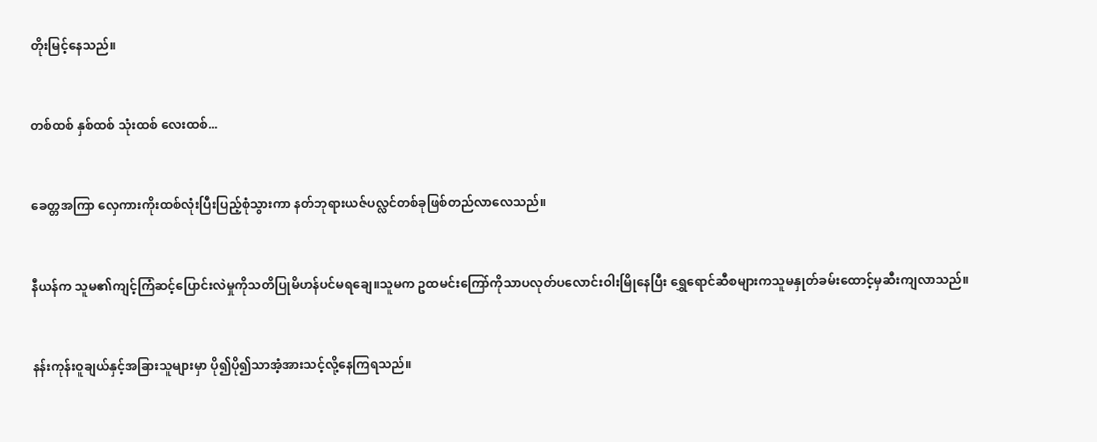တိုးမြင့်နေသည်။


တစ်ထစ် နှစ်ထစ် သုံးထစ် လေးထစ်...


ခေတ္တအကြာ လှေကားကိုးထစ်လုံးပြီးပြည့်စုံသွားကာ နတ်ဘုရားယဇ်ပလ္လင်တစ်ခုဖြစ်တည်လာလေသည်။


နီယန်က သူမ၏ကျင့်ကြံဆင့်ပြောင်းလဲမှုကိုသတိပြုမိဟန်ပင်မရချေ။သူမက ဥထမင်းကြော်ကိုသာပလုတ်ပလောင်းဝါးမြိုနေပြီး ရွှေရောင်ဆီစများကသူမနှုတ်ခမ်းထောင့်မှဆီးကျလာသည်။


နန်းကုန်းဝူချယ်နှင့်အခြားသူများမှာ ပို၍ပို၍သာအံ့အားသင့်လို့နေကြရသည်။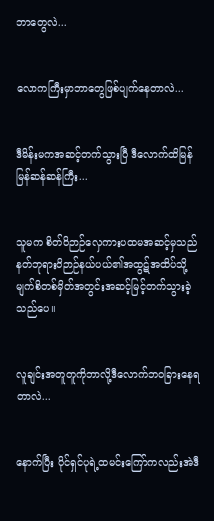ဘာတွေလဲ...


လောကကြီးမှာဘာတွေဖြစ်ပျက်နေတာလဲ...


ဒီမိန်းမကအဆင့်တက်သွားပြီ ဒီလောက်ထိမြန်မြန်ဆန်ဆန်ကြီး...


သူမက စိတ်ဝိဉာဉ်လှေကားပထမအဆင့်မှသည်နတ်ဘုရားဝိဉာဉ်နယ်ပယ်၏အထွဋ်အထိပ်သို့မျက်စိတစ်မှိတ်အတွင်းအဆင့်မြင့်တက်သွားခဲ့သည်ပေ။


လူချင်းအတူတူကိုဘာလို့ဒီလောက်ဘဝခြားနေရတာလဲ...


နောက်ပြီး ပိုင်ရှင်ပုရဲ့ထမင်းကြော်ကလည်းအဲဒီ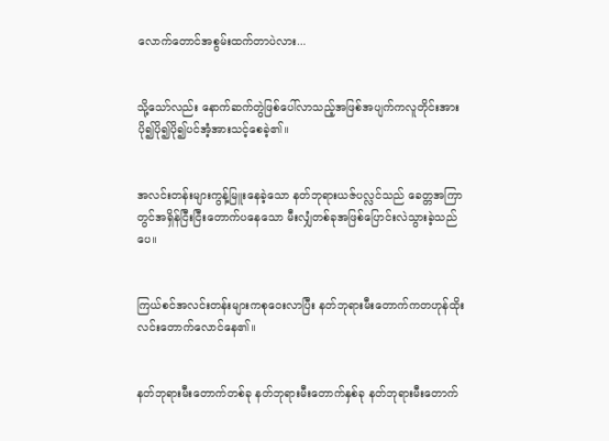လောက်တောင်အစွမ်းထက်တာပဲလား...


သို့သော်လည်း နောက်ဆက်တွဲဖြစ်ပေါ်လာသည့်အဖြစ်အပျက်ကလူတိုင်းအားပို၍ပို၍ပို၍ပင်အံ့အားသင့်စေခဲ့၏။


အလင်းတန်းများကွန့်မြူးနေခဲ့သော နတ်ဘုရားယဇ်ပလ္လင်သည် ခေတ္တအကြာတွင်အရှိန်ငြီးငြီးတောက်ပနေသော မီးလျှံတစ်ခုအဖြစ်ပြောင်းလဲသွားခဲ့သည်ပေ။


ကြယ်စင်အလင်းတန်းများကစုဝေးလာပြီး နတ်ဘုရားမီးတောက်ကတဟုန်ထိုးလင်းတောက်လောင်နေ၏။


နတ်ဘုရားမီးတောက်တစ်ခု နတ်ဘုရားမီးတောက်နှစ်ခု နတ်ဘုရားမီးတောက်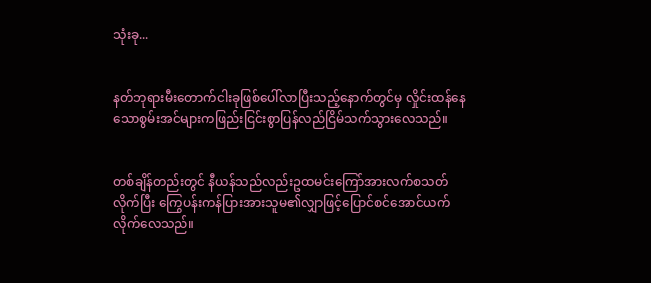သုံးခု...


နတ်ဘုရားမီးတောက်ငါးခုဖြစ်ပေါ်လာပြီးသည့်နောက်တွင်မှ လှိုင်းထန်နေသောစွမ်းအင်များကဖြည်းငြင်းစွာပြန်လည်ငြိမ်သက်သွားလေသည်။


တစ်ချိန်တည်းတွင် နီယန်သည်လည်းဥထမင်းကြော်အားလက်စသတ်လိုက်ပြီး ကြွေပန်းကန်ပြားအားသူမ၏လျှာဖြင့်ပြောင်စင်အောင်ယက်လိုက်လေသည်။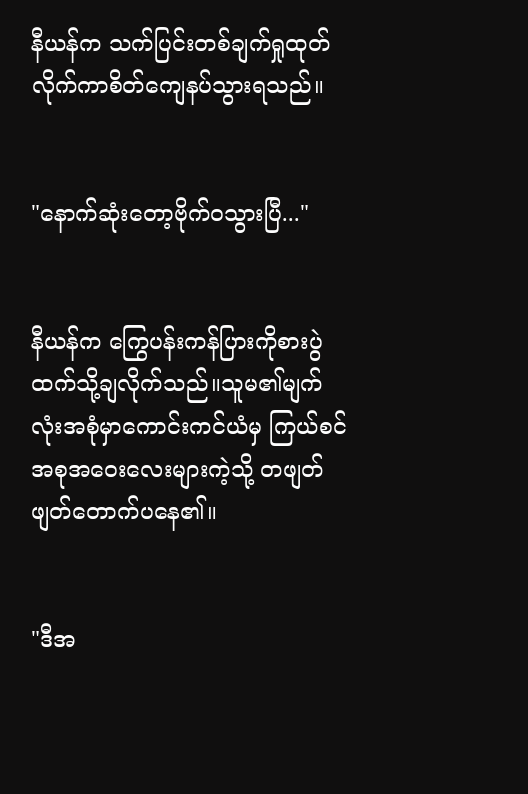နီယန်က သက်ပြင်းတစ်ချက်ရှုထုတ်လိုက်ကာစိတ်ကျေနပ်သွားရသည်။


"နောက်ဆုံးတော့ဗိုက်ဝသွားပြီ..."


နီယန်က ကြွေပန်းကန်ပြားကိုစားပွဲထက်သို့ချလိုက်သည်။သူမ၏မျက်လုံးအစုံမှာကောင်းကင်ယံမှ ကြယ်စင်အစုအဝေးလေးများကဲ့သို့ တဖျတ်ဖျတ်တောက်ပနေ၏။


"ဒီအ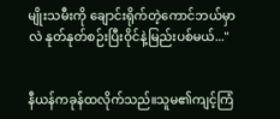မျိုးသမီးကို ချောင်းရိုက်တဲ့ကောင်ဘယ်မှာလဲ နုတ်နုတ်စဉ်းပြီးဝိုင်နဲ့မြည်းပစ်မယ်..."


နီယန်ကခုန်ထလိုက်သည်။သူမ၏ကျင့်ကြံ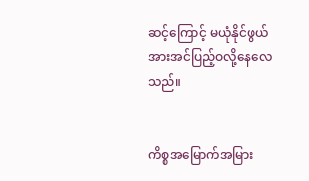ဆင့်ကြောင့် မယုံနိုင်ဖွယ်အားအင်ပြည့်ဝလို့နေလေသည်။


ကိစ္စအမြောက်အမြား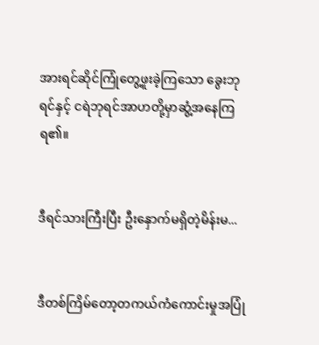အားရင်ဆိုင်ကြုံတွေ့ဖူးခဲ့ကြသော ခွေးဘုရင်နှင့် ငရဲဘုရင်အာဟတို့မှာဆွံ့အနေကြရ၏။


ဒီရင်သားကြီးပြီး ဦးနှောက်မရှိတဲ့မိန်းမ...


ဒီတစ်ကြိမ်တော့တကယ်ကံကောင်းမှုအပြုံ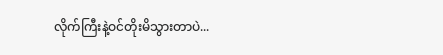လိုက်ကြီးနဲ့ဝင်တိုးမိသွားတာပဲ...